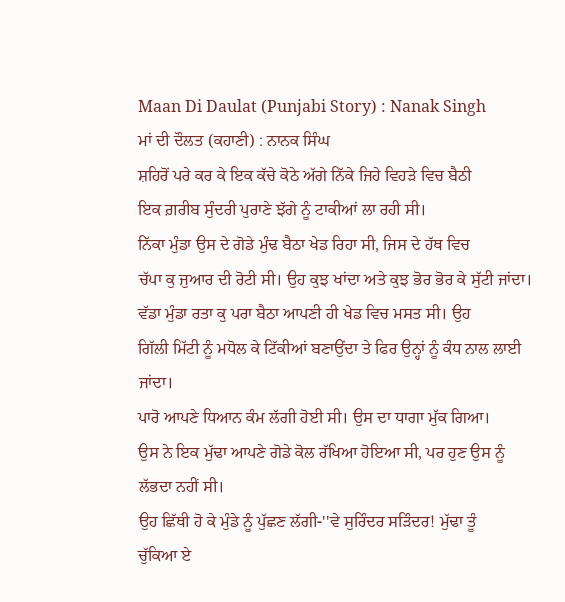Maan Di Daulat (Punjabi Story) : Nanak Singh
ਮਾਂ ਦੀ ਦੌਲਤ (ਕਹਾਣੀ) : ਨਾਨਕ ਸਿੰਘ
ਸ਼ਹਿਰੋਂ ਪਰੇ ਕਰ ਕੇ ਇਕ ਕੱਚੇ ਕੋਠੇ ਅੱਗੇ ਨਿੱਕੇ ਜਿਹੇ ਵਿਹੜੇ ਵਿਚ ਬੈਠੀ
ਇਕ ਗ਼ਰੀਬ ਸੁੰਦਰੀ ਪੁਰਾਣੇ ਝੱਗੇ ਨੂੰ ਟਾਕੀਆਂ ਲਾ ਰਹੀ ਸੀ।
ਨਿੱਕਾ ਮੁੰਡਾ ਉਸ ਦੇ ਗੋਡੇ ਮੁੰਢ ਬੈਠਾ ਖੇਡ ਰਿਹਾ ਸੀ, ਜਿਸ ਦੇ ਹੱਥ ਵਿਚ
ਚੱਪਾ ਕੁ ਜੁਆਰ ਦੀ ਰੋਟੀ ਸੀ। ਉਹ ਕੁਝ ਖਾਂਦਾ ਅਤੇ ਕੁਝ ਭੋਰ ਭੋਰ ਕੇ ਸੁੱਟੀ ਜਾਂਦਾ।
ਵੱਡਾ ਮੁੰਡਾ ਰਤਾ ਕੁ ਪਰਾ ਬੈਠਾ ਆਪਣੀ ਹੀ ਖੇਡ ਵਿਚ ਮਸਤ ਸੀ। ਉਹ
ਗਿੱਲੀ ਮਿੱਟੀ ਨੂੰ ਮਧੋਲ ਕੇ ਟਿੱਕੀਆਂ ਬਣਾਉਂਦਾ ਤੇ ਫਿਰ ਉਨ੍ਹਾਂ ਨੂੰ ਕੰਧ ਨਾਲ ਲਾਈ
ਜਾਂਦਾ।
ਪਾਰੋ ਆਪਣੇ ਧਿਆਨ ਕੰਮ ਲੱਗੀ ਹੋਈ ਸੀ। ਉਸ ਦਾ ਧਾਗਾ ਮੁੱਕ ਗਿਆ।
ਉਸ ਨੇ ਇਕ ਮੁੱਢਾ ਆਪਣੇ ਗੋਡੇ ਕੋਲ ਰੱਖਿਆ ਹੋਇਆ ਸੀ, ਪਰ ਹੁਣ ਉਸ ਨੂੰ
ਲੱਭਦਾ ਨਹੀਂ ਸੀ।
ਉਹ ਛਿੱਥੀ ਹੋ ਕੇ ਮੁੰਡੇ ਨੂੰ ਪੁੱਛਣ ਲੱਗੀ-''ਵੇ ਸੁਰਿੰਦਰ ਸੜਿੰਦਰ! ਮੁੱਢਾ ਤੂੰ
ਚੁੱਕਿਆ ਏ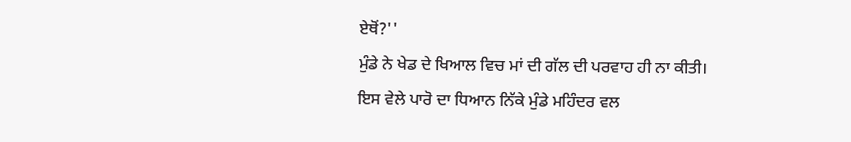ਏਥੋਂ?''
ਮੁੰਡੇ ਨੇ ਖੇਡ ਦੇ ਖਿਆਲ ਵਿਚ ਮਾਂ ਦੀ ਗੱਲ ਦੀ ਪਰਵਾਹ ਹੀ ਨਾ ਕੀਤੀ।
ਇਸ ਵੇਲੇ ਪਾਰੋ ਦਾ ਧਿਆਨ ਨਿੱਕੇ ਮੁੰਡੇ ਮਹਿੰਦਰ ਵਲ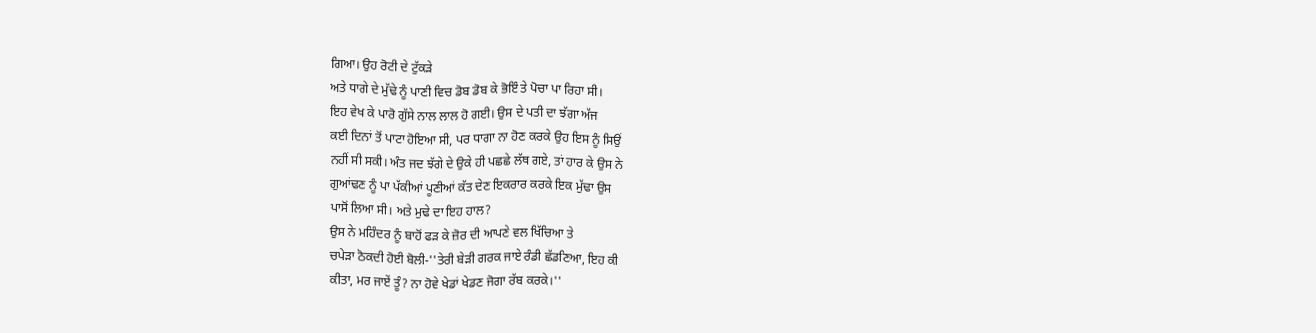ਗਿਆ। ਉਹ ਰੋਟੀ ਦੇ ਟੁੱਕੜੇ
ਅਤੇ ਧਾਗੇ ਦੇ ਮੁੱਢੇ ਨੂੰ ਪਾਣੀ ਵਿਚ ਡੋਬ ਡੋਬ ਕੇ ਭੋਇੰ ਤੇ ਪੋਚਾ ਪਾ ਰਿਹਾ ਸੀ।
ਇਹ ਵੇਖ ਕੇ ਪਾਰੋ ਗੁੱਸੇ ਨਾਲ ਲਾਲ ਹੋ ਗਈ। ਉਸ ਦੇ ਪਤੀ ਦਾ ਝੱਗਾ ਅੱਜ
ਕਈ ਦਿਨਾਂ ਤੋਂ ਪਾਟਾ ਹੋਇਆ ਸੀ, ਪਰ ਧਾਗਾ ਨਾ ਹੋਣ ਕਰਕੇ ਉਹ ਇਸ ਨੂੰ ਸਿਉਂ
ਨਹੀਂ ਸੀ ਸਕੀ। ਅੰਤ ਜਦ ਝੱਗੇ ਦੇ ਉਕੇ ਹੀ ਪਛਛੇ ਲੱਥ ਗਏ, ਤਾਂ ਹਾਰ ਕੇ ਉਸ ਨੇ
ਗੁਆਂਢਣ ਨੂੰ ਪਾ ਪੱਕੀਆਂ ਪੂਣੀਆਂ ਕੱਤ ਦੇਣ ਇਕਰਾਰ ਕਰਕੇ ਇਕ ਮੁੱਢਾ ਉਸ
ਪਾਸੋਂ ਲਿਆ ਸੀ। ਅਤੇ ਮੁਢੇ ਦਾ ਇਹ ਹਾਲ?
ਉਸ ਨੇ ਮਹਿੰਦਰ ਨੂੰ ਬਾਹੋਂ ਫੜ ਕੇ ਜ਼ੋਰ ਦੀ ਆਪਣੇ ਵਲ ਖਿੱਚਿਆ ਤੇ
ਚਪੇੜਾ ਠੋਕਦੀ ਹੋਈ ਬੋਲੀ-''ਤੇਰੀ ਬੇੜੀ ਗਰਕ ਜਾਏ ਰੰਡੀ ਛੱਡਣਿਆ, ਇਹ ਕੀ
ਕੀਤਾ, ਮਰ ਜਾਏਂ ਤੂੰ? ਨਾ ਹੋਵੇ ਖੇਡਾਂ ਖੇਡਣ ਜੋਗਾ ਰੱਬ ਕਰਕੇ।''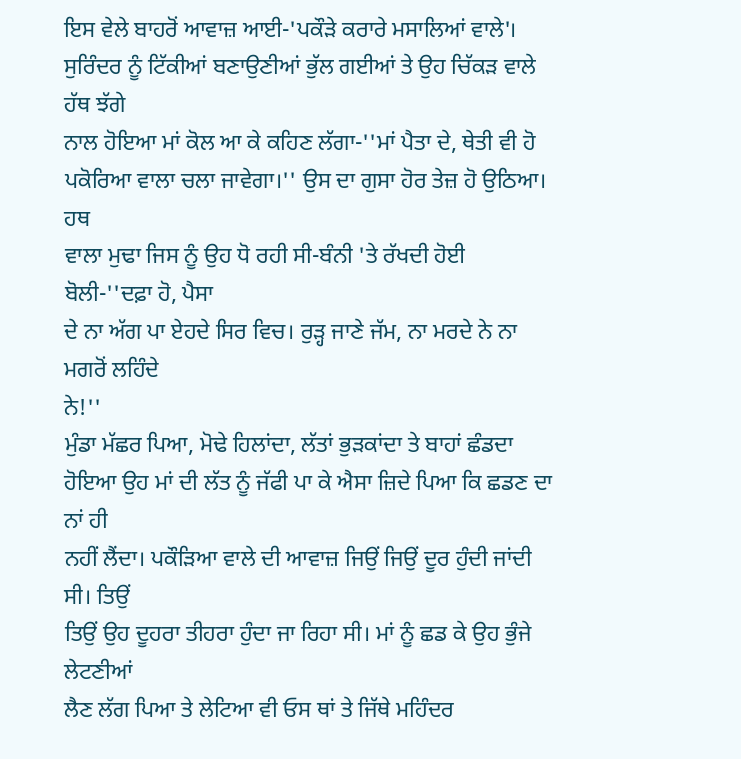ਇਸ ਵੇਲੇ ਬਾਹਰੋਂ ਆਵਾਜ਼ ਆਈ-'ਪਕੌੜੇ ਕਰਾਰੇ ਮਸਾਲਿਆਂ ਵਾਲੇ'।
ਸੁਰਿੰਦਰ ਨੂੰ ਟਿੱਕੀਆਂ ਬਣਾਉਣੀਆਂ ਭੁੱਲ ਗਈਆਂ ਤੇ ਉਹ ਚਿੱਕੜ ਵਾਲੇ ਹੱਥ ਝੱਗੇ
ਨਾਲ ਹੋਇਆ ਮਾਂ ਕੋਲ ਆ ਕੇ ਕਹਿਣ ਲੱਗਾ-''ਮਾਂ ਪੈਤਾ ਦੇ, ਥੇਤੀ ਵੀ ਹੋ
ਪਕੋਰਿਆ ਵਾਲਾ ਚਲਾ ਜਾਵੇਗਾ।'' ਉਸ ਦਾ ਗੁਸਾ ਹੋਰ ਤੇਜ਼ ਹੋ ਉਠਿਆ। ਹਥ
ਵਾਲਾ ਮੁਢਾ ਜਿਸ ਨੂੰ ਉਹ ਧੋ ਰਹੀ ਸੀ-ਬੰਨੀ 'ਤੇ ਰੱਖਦੀ ਹੋਈ ਬੋਲੀ-''ਦਫ਼ਾ ਹੋ, ਪੈਸਾ
ਦੇ ਨਾ ਅੱਗ ਪਾ ਏਹਦੇ ਸਿਰ ਵਿਚ। ਰੁੜ੍ਹ ਜਾਣੇ ਜੱਮ, ਨਾ ਮਰਦੇ ਨੇ ਨਾ ਮਗਰੋਂ ਲਹਿੰਦੇ
ਨੇ!''
ਮੁੰਡਾ ਮੱਛਰ ਪਿਆ, ਮੋਢੇ ਹਿਲਾਂਦਾ, ਲੱਤਾਂ ਭੁੜਕਾਂਦਾ ਤੇ ਬਾਹਾਂ ਛੰਡਦਾ
ਹੋਇਆ ਉਹ ਮਾਂ ਦੀ ਲੱਤ ਨੂੰ ਜੱਫੀ ਪਾ ਕੇ ਐਸਾ ਜ਼ਿਦੇ ਪਿਆ ਕਿ ਛਡਣ ਦਾ ਨਾਂ ਹੀ
ਨਹੀਂ ਲੈਂਦਾ। ਪਕੌੜਿਆ ਵਾਲੇ ਦੀ ਆਵਾਜ਼ ਜਿਉਂ ਜਿਉਂ ਦੂਰ ਹੁੰਦੀ ਜਾਂਦੀ ਸੀ। ਤਿਉਂ
ਤਿਉਂ ਉਹ ਦੂਹਰਾ ਤੀਹਰਾ ਹੁੰਦਾ ਜਾ ਰਿਹਾ ਸੀ। ਮਾਂ ਨੂੰ ਛਡ ਕੇ ਉਹ ਭੁੰਜੇ ਲੇਟਣੀਆਂ
ਲੈਣ ਲੱਗ ਪਿਆ ਤੇ ਲੇਟਿਆ ਵੀ ਓਸ ਥਾਂ ਤੇ ਜਿੱਥੇ ਮਹਿੰਦਰ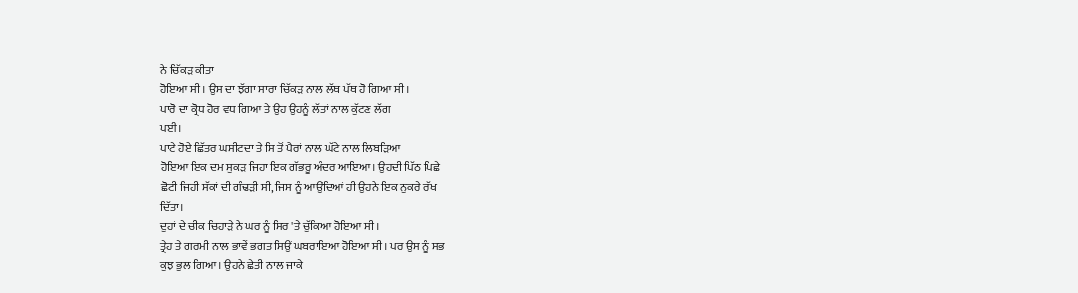ਨੇ ਚਿੱਕੜ ਕੀਤਾ
ਹੋਇਆ ਸੀ। ਉਸ ਦਾ ਝੱਗਾ ਸਾਰਾ ਚਿੱਕੜ ਨਾਲ ਲੱਥ ਪੱਥ ਹੋ ਗਿਆ ਸੀ।
ਪਾਰੋ ਦਾ ਕ੍ਰੋਧ ਹੋਰ ਵਧ ਗਿਆ ਤੇ ਉਹ ਉਹਨੂੰ ਲੱਤਾਂ ਨਾਲ ਕੁੱਟਣ ਲੱਗ
ਪਈ।
ਪਾਟੇ ਹੋਏ ਛਿੱਤਰ ਘਸੀਟਦਾ ਤੇ ਸਿ ਤੋਂ ਪੈਰਾਂ ਨਾਲ ਘੱਟੇ ਨਾਲ ਲਿਬੜਿਆ
ਹੋਇਆ ਇਕ ਦਮ ਸੁਕੜ ਜਿਹਾ ਇਕ ਗੱਭਰੂ ਅੰਦਰ ਆਇਆ। ਉਹਦੀ ਪਿੱਠ ਪਿਛੇ
ਛੋਟੀ ਜਿਹੀ ਸੱਕਾਂ ਦੀ ਗੰਢੜੀ ਸੀ, ਜਿਸ ਨੂੰ ਆਉਂਦਿਆਂ ਹੀ ਉਹਨੇ ਇਕ ਨੁਕਰੇ ਰੱਖ
ਦਿੱਤਾ।
ਦੁਹਾਂ ਦੇ ਚੀਕ ਚਿਹਾੜੇ ਨੇ ਘਰ ਨੂੰ ਸਿਰ 'ਤੇ ਚੁੱਕਿਆ ਹੋਇਆ ਸੀ।
ਤ੍ਰੇਹ ਤੇ ਗਰਮੀ ਨਾਲ ਭਾਵੇਂ ਭਗਤ ਸਿਉਂ ਘਬਰਾਇਆ ਹੋਇਆ ਸੀ। ਪਰ ਉਸ ਨੂੰ ਸਭ
ਕੁਝ ਭੁਲ ਗਿਆ। ਉਹਨੇ ਛੇਤੀ ਨਾਲ ਜਾਕੇ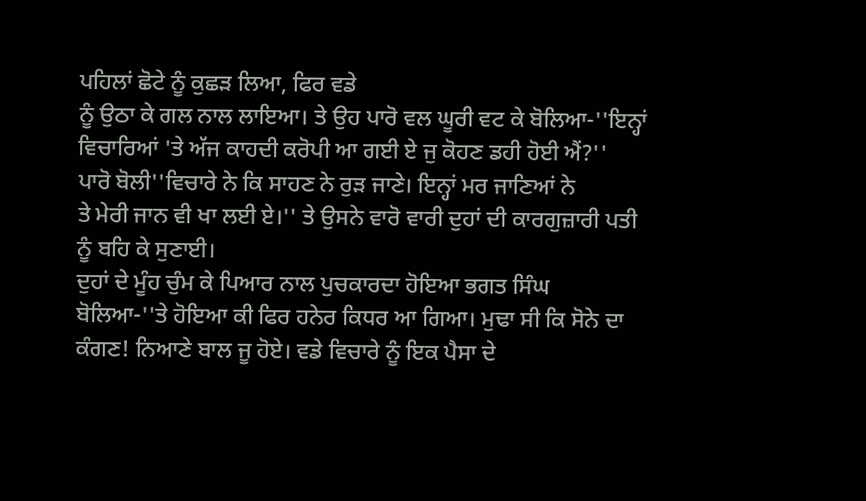ਪਹਿਲਾਂ ਛੋਟੇ ਨੂੰ ਕੁਛੜ ਲਿਆ, ਫਿਰ ਵਡੇ
ਨੂੰ ਉਠਾ ਕੇ ਗਲ ਨਾਲ ਲਾਇਆ। ਤੇ ਉਹ ਪਾਰੋ ਵਲ ਘੂਰੀ ਵਟ ਕੇ ਬੋਲਿਆ-''ਇਨ੍ਹਾਂ
ਵਿਚਾਰਿਆਂ 'ਤੇ ਅੱਜ ਕਾਹਦੀ ਕਰੋਪੀ ਆ ਗਈ ਏ ਜੁ ਕੋਹਣ ਡਹੀ ਹੋਈ ਐਂ?''
ਪਾਰੋ ਬੋਲੀ''ਵਿਚਾਰੇ ਨੇ ਕਿ ਸਾਹਣ ਨੇ ਰੁੜ ਜਾਣੇ। ਇਨ੍ਹਾਂ ਮਰ ਜਾਣਿਆਂ ਨੇ
ਤੇ ਮੇਰੀ ਜਾਨ ਵੀ ਖਾ ਲਈ ਏ।'' ਤੇ ਉਸਨੇ ਵਾਰੋ ਵਾਰੀ ਦੁਹਾਂ ਦੀ ਕਾਰਗੁਜ਼ਾਰੀ ਪਤੀ
ਨੂੰ ਬਹਿ ਕੇ ਸੁਣਾਈ।
ਦੁਹਾਂ ਦੇ ਮੂੰਹ ਚੁੰਮ ਕੇ ਪਿਆਰ ਨਾਲ ਪੁਚਕਾਰਦਾ ਹੋਇਆ ਭਗਤ ਸਿੰਘ
ਬੋਲਿਆ-''ਤੇ ਹੋਇਆ ਕੀ ਫਿਰ ਹਨੇਰ ਕਿਧਰ ਆ ਗਿਆ। ਮੁਢਾ ਸੀ ਕਿ ਸੋਨੇ ਦਾ
ਕੰਗਣ! ਨਿਆਣੇ ਬਾਲ ਜੂ ਹੋਏ। ਵਡੇ ਵਿਚਾਰੇ ਨੂੰ ਇਕ ਪੈਸਾ ਦੇ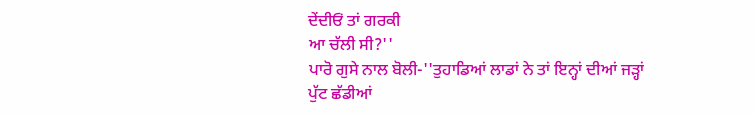ਦੇਂਦੀਓਂ ਤਾਂ ਗਰਕੀ
ਆ ਚੱਲੀ ਸੀ?''
ਪਾਰੋ ਗੁਸੇ ਨਾਲ ਬੋਲੀ-''ਤੁਹਾਡਿਆਂ ਲਾਡਾਂ ਨੇ ਤਾਂ ਇਨ੍ਹਾਂ ਦੀਆਂ ਜੜ੍ਹਾਂ
ਪੁੱਟ ਛੱਡੀਆਂ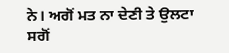ਨੇ। ਅਗੋਂ ਮਤ ਨਾ ਦੇਣੀ ਤੇ ਉਲਟਾ ਸਗੋਂ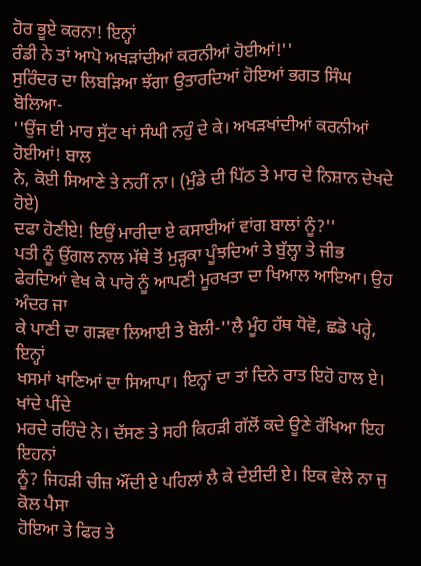ਹੋਰ ਭੂਏ ਕਰਨਾ! ਇਨ੍ਹਾਂ
ਰੰਡੀ ਨੇ ਤਾਂ ਆਪੋ ਅਖੜਾਂਦੀਆਂ ਕਰਨੀਆਂ ਹੋਈਆਂ!''
ਸੁਰਿੰਦਰ ਦਾ ਲਿਬੜਿਆ ਝੱਗਾ ਉਤਾਰਦਿਆਂ ਹੋਇਆਂ ਭਗਤ ਸਿੰਘ ਬੋਲਿਆ-
''ਉਂਜ ਈ ਮਾਰ ਸੁੱਟ ਖਾਂ ਸੰਘੀ ਨਹੁੰ ਦੇ ਕੇ। ਅਖੜਖਾਂਦੀਆਂ ਕਰਨੀਆਂ ਹੋਈਆਂ! ਬਾਲ
ਨੇ, ਕੋਈ ਸਿਆਣੇ ਤੇ ਨਹੀਂ ਨਾ। (ਮੁੰਡੇ ਦੀ ਪਿੱਠ ਤੇ ਮਾਰ ਦੇ ਨਿਸ਼ਾਨ ਦੇਖਦੇ ਹੋਏ)
ਦਫਾ ਹੋਣੀਏ! ਇਉਂ ਮਾਰੀਦਾ ਏ ਕਸਾਈਆਂ ਵਾਂਗ ਬਾਲਾਂ ਨੂੰ?''
ਪਤੀ ਨੂੰ ਉਂਗਲ ਨਾਲ ਮੱਥੇ ਤੋਂ ਮੁੜ੍ਹਕਾ ਪੂੰਝਦਿਆਂ ਤੇ ਬੁੱਲ੍ਹਾ ਤੇ ਜੀਭ
ਫੇਰਦਿਆਂ ਵੇਖ ਕੇ ਪਾਰੋ ਨੂੰ ਆਪਣੀ ਮੂਰਖਤਾ ਦਾ ਖਿਆਲ ਆਇਆ। ਉਹ ਅੰਦਰ ਜਾ
ਕੇ ਪਾਣੀ ਦਾ ਗੜਵਾ ਲਿਆਈ ਤੇ ਬੋਲੀ-''ਲੈ ਮੂੰਹ ਹੱਥ ਧੋਵੋ, ਛਡੋ ਪਰ੍ਹੇ, ਇਨ੍ਹਾਂ
ਖਸਮਾਂ ਖਾਣਿਆਂ ਦਾ ਸਿਆਪਾ। ਇਨ੍ਹਾਂ ਦਾ ਤਾਂ ਦਿਨੇ ਰਾਤ ਇਹੋ ਹਾਲ ਏ। ਖਾਂਦੇ ਪੀਂਦੇ
ਮਰਦੇ ਰਹਿੰਦੇ ਨੇ। ਦੱਸਣ ਤੇ ਸਹੀ ਕਿਹੜੀ ਗੱਲੋਂ ਕਦੇ ਊਣੇ ਰੱਖਿਆ ਇਹ ਇਹਨਾਂ
ਨੂੰ? ਜਿਹੜੀ ਚੀਜ਼ ਔਂਦੀ ਏ ਪਹਿਲਾਂ ਲੈ ਕੇ ਦੇਈਦੀ ਏ। ਇਕ ਵੇਲੇ ਨਾ ਜੁ ਕੋਲ ਪੈਸਾ
ਹੋਇਆ ਤੇ ਫਿਰ ਤੇ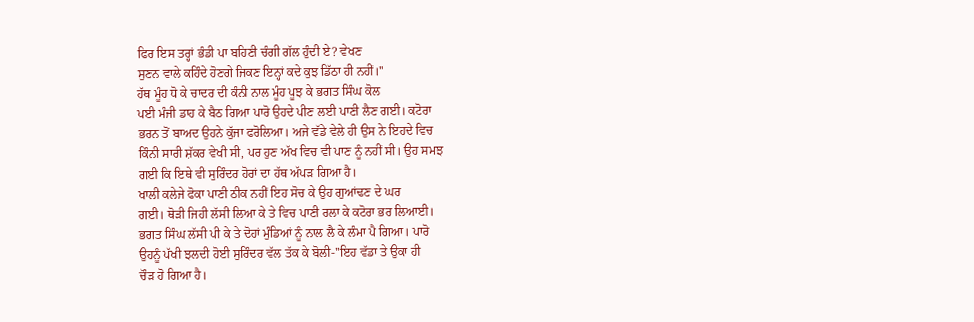ਫਿਰ ਇਸ ਤਰ੍ਹਾਂ ਭੰਡੀ ਪਾ ਬਹਿਣੀ ਚੰਗੀ ਗੱਲ ਹੁੰਦੀ ਏ? ਵੇਖਣ
ਸੁਣਨ ਵਾਲੇ ਕਹਿੰਦੇ ਹੋਣਗੇ ਜਿਕਣ ਇਨ੍ਹਾਂ ਕਦੇ ਕੁਝ ਡਿੱਠਾ ਹੀ ਨਹੀਂ।''
ਹੱਥ ਮੂੰਹ ਧੋ ਕੇ ਚਾਦਰ ਦੀ ਕੰਨੀ ਨਾਲ ਮੂੰਹ ਪੂਝ ਕੇ ਭਗਤ ਸਿੰਘ ਕੋਲ
ਪਈ ਮੰਜੀ ਡਾਹ ਕੇ ਬੈਠ ਗਿਆ ਪਾਰੋ ਉਹਦੇ ਪੀਣ ਲਈ ਪਾਣੀ ਲੈਣ ਗਈ। ਕਟੋਰਾ
ਭਰਨ ਤੋਂ ਬਾਅਦ ਉਹਨੇ ਕੁੱਜਾ ਫਰੋਲਿਆ। ਅਜੇ ਵੱਡੇ ਵੇਲੇ ਹੀ ਉਸ ਨੇ ਇਹਦੇ ਵਿਚ
ਕਿੰਨੀ ਸਾਰੀ ਸ਼ੱਕਰ ਵੇਖੀ ਸੀ, ਪਰ ਹੁਣ ਅੱਖ ਵਿਚ ਵੀ ਪਾਣ ਨੂੰ ਨਹੀਂ ਸੀ। ਉਹ ਸਮਝ
ਗਈ ਕਿ ਇਥੇ ਵੀ ਸੁਰਿੰਦਰ ਹੋਰਾਂ ਦਾ ਹੱਥ ਅੱਪੜ ਗਿਆ ਹੈ।
ਖਾਲੀ ਕਲੇਜੇ ਫੋਕਾ ਪਾਣੀ ਠੀਕ ਨਹੀਂ ਇਹ ਸੋਚ ਕੇ ਉਹ ਗੁਆਂਢਣ ਦੇ ਘਰ
ਗਈ। ਥੋੜੀ ਜਿਹੀ ਲੱਸੀ ਲਿਆ ਕੇ ਤੇ ਵਿਚ ਪਾਣੀ ਰਲਾ ਕੇ ਕਟੋਰਾ ਭਰ ਲਿਆਈ।
ਭਗਤ ਸਿੰਘ ਲੱਸੀ ਪੀ ਕੇ ਤੇ ਦੋਹਾਂ ਮੁੰਡਿਆਂ ਨੂੰ ਨਾਲ ਲੈ ਕੇ ਲੰਮਾ ਪੈ ਗਿਆ। ਪਾਰੋ
ਉਹਨੂੰ ਪੱਖੀ ਝਲਦੀ ਹੋਈ ਸੁਰਿੰਦਰ ਵੱਲ ਤੱਕ ਕੇ ਬੋਲੀ-''ਇਹ ਵੱਡਾ ਤੇ ਉਕਾ ਹੀ
ਚੌੜ ਹੋ ਗਿਆ ਹੈ।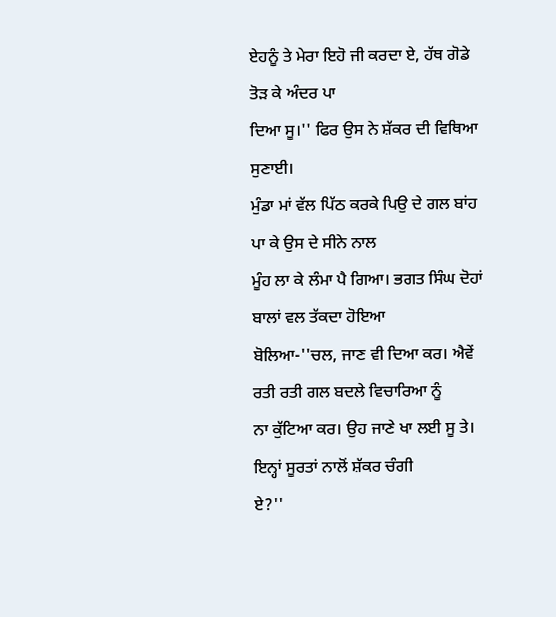ਏਹਨੂੰ ਤੇ ਮੇਰਾ ਇਹੋ ਜੀ ਕਰਦਾ ਏ, ਹੱਥ ਗੋਡੇ ਤੋੜ ਕੇ ਅੰਦਰ ਪਾ
ਦਿਆ ਸੂ।'' ਫਿਰ ਉਸ ਨੇ ਸ਼ੱਕਰ ਦੀ ਵਿਥਿਆ ਸੁਣਾਈ।
ਮੁੰਡਾ ਮਾਂ ਵੱਲ ਪਿੱਠ ਕਰਕੇ ਪਿਉ ਦੇ ਗਲ ਬਾਂਹ ਪਾ ਕੇ ਉਸ ਦੇ ਸੀਨੇ ਨਾਲ
ਮੂੰਹ ਲਾ ਕੇ ਲੰਮਾ ਪੈ ਗਿਆ। ਭਗਤ ਸਿੰਘ ਦੋਹਾਂ ਬਾਲਾਂ ਵਲ ਤੱਕਦਾ ਹੋਇਆ
ਬੋਲਿਆ-''ਚਲ, ਜਾਣ ਵੀ ਦਿਆ ਕਰ। ਐਵੇਂ ਰਤੀ ਰਤੀ ਗਲ ਬਦਲੇ ਵਿਚਾਰਿਆ ਨੂੰ
ਨਾ ਕੁੱਟਿਆ ਕਰ। ਉਹ ਜਾਣੇ ਖਾ ਲਈ ਸੂ ਤੇ। ਇਨ੍ਹਾਂ ਸੂਰਤਾਂ ਨਾਲੋਂ ਸ਼ੱਕਰ ਚੰਗੀ
ਏ?''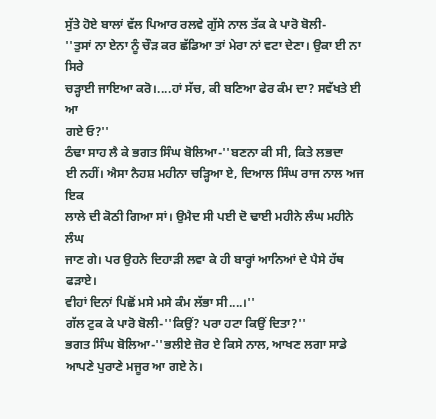ਸੁੱਤੇ ਹੋਏ ਬਾਲਾਂ ਵੱਲ ਪਿਆਰ ਰਲਵੇ ਗੁੱਸੇ ਨਾਲ ਤੱਕ ਕੇ ਪਾਰੋ ਬੋਲੀ-
''ਤੁਸਾਂ ਨਾ ਏਨਾ ਨੂੰ ਚੌੜ ਕਰ ਛੱਡਿਆ ਤਾਂ ਮੇਰਾ ਨਾਂ ਵਟਾ ਦੇਣਾ। ਉਕਾ ਈ ਨਾ ਸਿਰੇ
ਚੜ੍ਹਾਈ ਜਾਇਆ ਕਰੋ।....ਹਾਂ ਸੱਚ, ਕੀ ਬਣਿਆ ਫੇਰ ਕੰਮ ਦਾ? ਸਵੱਖਤੇ ਈ ਆ
ਗਏ ਓ?''
ਠੰਢਾ ਸਾਹ ਲੈ ਕੇ ਭਗਤ ਸਿੰਘ ਬੋਲਿਆ-''ਬਣਨਾ ਕੀ ਸੀ, ਕਿਤੇ ਲਭਦਾ
ਈ ਨਹੀਂ। ਐਸਾ ਨੈਹਸ਼ ਮਹੀਨਾ ਚੜ੍ਹਿਆ ਏ, ਦਿਆਲ ਸਿੰਘ ਰਾਜ ਨਾਲ ਅਜ ਇਕ
ਲਾਲੇ ਦੀ ਕੋਠੀ ਗਿਆ ਸਾਂ। ਉਮੈਦ ਸੀ ਪਈ ਦੋ ਢਾਈ ਮਹੀਨੇ ਲੰਘ ਮਹੀਨੇ ਲੰਘ
ਜਾਣ ਗੇ। ਪਰ ਉਹਨੇ ਦਿਹਾੜੀ ਲਵਾ ਕੇ ਹੀ ਬਾਰ੍ਹਾਂ ਆਨਿਆਂ ਦੇ ਪੈਸੇ ਹੱਥ ਫੜਾਏ।
ਵੀਹਾਂ ਦਿਨਾਂ ਪਿਛੋਂ ਮਸੇ ਮਸੇ ਕੰਮ ਲੱਭਾ ਸੀ....।''
ਗੱਲ ਟੁਕ ਕੇ ਪਾਰੋ ਬੋਲੀ-''ਕਿਉਂ? ਪਰਾ ਹਟਾ ਕਿਉਂ ਦਿਤਾ?''
ਭਗਤ ਸਿੰਘ ਬੋਲਿਆ-''ਭਲੀਏ ਜ਼ੋਰ ਏ ਕਿਸੇ ਨਾਲ, ਆਖਣ ਲਗਾ ਸਾਡੇ
ਆਪਣੇ ਪੁਰਾਣੇ ਮਜੂਰ ਆ ਗਏ ਨੇ।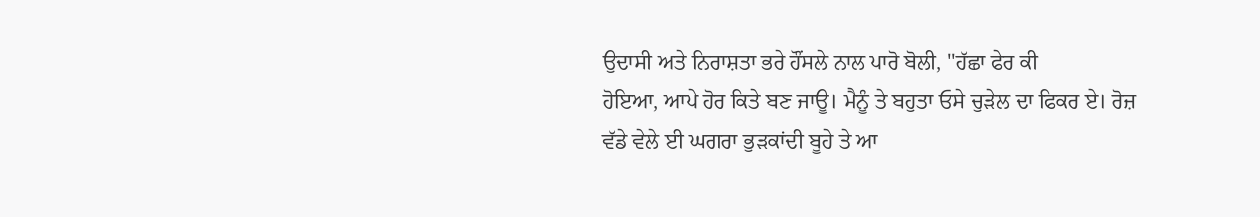ਉਦਾਸੀ ਅਤੇ ਨਿਰਾਸ਼ਤਾ ਭਰੇ ਹੌਂਸਲੇ ਨਾਲ ਪਾਰੋ ਬੋਲੀ, ''ਹੱਛਾ ਫੇਰ ਕੀ
ਹੋਇਆ, ਆਪੇ ਹੋਰ ਕਿਤੇ ਬਣ ਜਾਊ। ਮੈਨੂੰ ਤੇ ਬਹੁਤਾ ਓਸੇ ਚੁੜੇਲ ਦਾ ਫਿਕਰ ਏ। ਰੋਜ਼
ਵੱਡੇ ਵੇਲੇ ਈ ਘਗਰਾ ਭੁੜਕਾਂਦੀ ਬੂਹੇ ਤੇ ਆ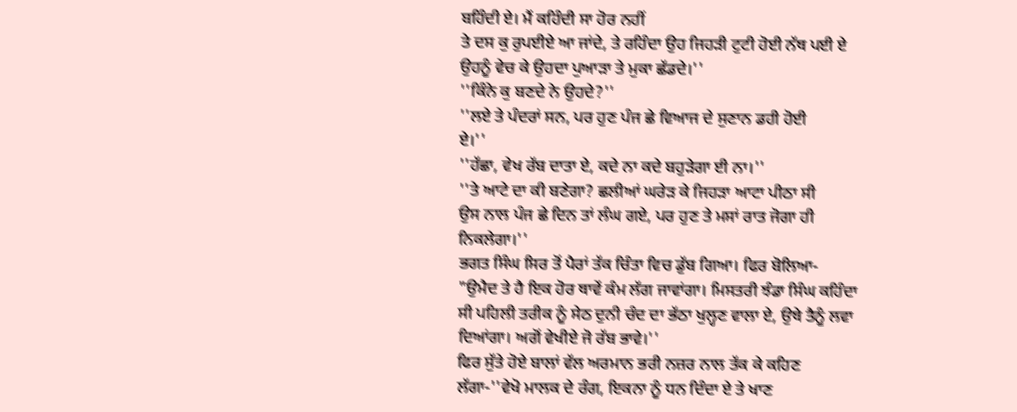ਬਹਿੰਦੀ ਏ। ਮੈਂ ਕਹਿੰਦੀ ਸਾ ਹੋਰ ਨਹੀਂ
ਤੇ ਦਸ ਕੁ ਰੁਪਈਏ ਆ ਜਾਂਦੇ, ਤੇ ਰਹਿੰਦਾ ਉਹ ਜਿਹੜੀ ਟੁਟੀ ਹੋਈ ਨੱਥ ਪਈ ਏ
ਉਹਨੂੰ ਵੇਚ ਕੇ ਉਹਦਾ ਪੁਆੜਾ ਤੇ ਮੁਕਾ ਛੱਡਦੇ।''
''ਕਿੰਨੇ ਕੁ ਬਣਦੇ ਨੇ ਉਹਦੇ?''
''ਲਏ ਤੇ ਪੰਦਰਾਂ ਸਨ, ਪਰ ਹੁਣ ਪੰਜ ਛੇ ਵਿਆਜ ਦੇ ਸੁਣਾਨ ਡਹੀ ਹੋਈ
ਏ।''
''ਹੱਛਾ, ਵੇਖ ਰੱਬ ਦਾਤਾ ਏ, ਕਦੇ ਨਾ ਕਦੇ ਬਹੁੜੇਗਾ ਈ ਨਾ।''
''ਤੇ ਆਟੇ ਦਾ ਕੀ ਬਣੇਗਾ? ਛਲੀਆਂ ਘਰੇੜ ਕੇ ਜਿਹੜਾ ਆਟਾ ਪੀਠਾ ਸੀ
ਉਸ ਨਾਲ ਪੰਜ ਛੇ ਦਿਨ ਤਾਂ ਲੰਘ ਗਏ, ਪਰ ਹੁਣ ਤੇ ਮਸਾਂ ਰਾਤ ਜੋਗਾ ਹੀ
ਨਿਕਲੇਗਾ।''
ਭਗਤ ਸਿੰਘ ਸਿਰ ਤੋਂ ਪੈਰਾਂ ਤੱਕ ਚਿੰਤਾ ਵਿਚ ਡੁੱਬ ਗਿਆ। ਫਿਰ ਬੋਲਿਆ-
"ਉਮੈਦ ਤੇ ਹੈ ਇਕ ਹੋਰ ਥਾਵੇਂ ਕੰਮ ਲੱਗ ਜਾਵਾਂਗਾ। ਮਿਸਤਰੀ ਝੰਡਾ ਸਿੰਘ ਕਹਿੰਦਾ
ਸੀ ਪਹਿਲੀ ਤਰੀਕ ਨੂੰ ਸੇਠ ਦੁਨੀ ਚੰਦ ਦਾ ਭੱਠਾ ਖੁਲ੍ਹਣ ਵਾਲਾ ਏ, ਉਥੇ ਤੈਨੂੰ ਲਵਾ
ਦਿਆਂਗਾ। ਅਗੋਂ ਵੇਖੀਏ ਜੋ ਰੱਬ ਭਾਵੇ।''
ਫਿਰ ਸੁੱਤੇ ਹੋਏ ਬਾਲਾਂ ਵੱਲ ਅਰਮਾਨ ਭਰੀ ਨਜ਼ਰ ਨਾਲ ਤੱਕ ਕੇ ਕਹਿਣ
ਲੱਗਾ-''ਵੇਖੋ ਮਾਲਕ ਦੇ ਰੰਗ, ਇਕਨਾ ਨੂੰ ਧਨ ਦਿੰਦਾ ਏ ਤੇ ਖਾਣ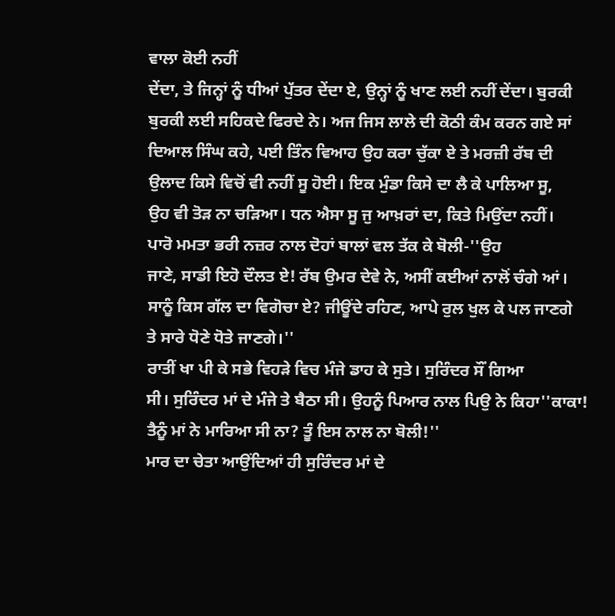ਵਾਲਾ ਕੋਈ ਨਹੀਂ
ਦੇਂਦਾ, ਤੇ ਜਿਨ੍ਹਾਂ ਨੂੰ ਧੀਆਂ ਪੁੱਤਰ ਦੇਂਦਾ ਏ, ਉਨ੍ਹਾਂ ਨੂੰ ਖਾਣ ਲਈ ਨਹੀਂ ਦੇਂਦਾ। ਬੁਰਕੀ
ਬੁਰਕੀ ਲਈ ਸਹਿਕਦੇ ਫਿਰਦੇ ਨੇ। ਅਜ ਜਿਸ ਲਾਲੇ ਦੀ ਕੋਠੀ ਕੰਮ ਕਰਨ ਗਏ ਸਾਂ
ਦਿਆਲ ਸਿੰਘ ਕਹੇ, ਪਈ ਤਿੰਨ ਵਿਆਹ ਉਹ ਕਰਾ ਚੁੱਕਾ ਏ ਤੇ ਮਰਜ਼ੀ ਰੱਬ ਦੀ
ਉਲਾਦ ਕਿਸੇ ਵਿਚੋਂ ਵੀ ਨਹੀਂ ਸੂ ਹੋਈ। ਇਕ ਮੁੰਡਾ ਕਿਸੇ ਦਾ ਲੈ ਕੇ ਪਾਲਿਆ ਸੂ,
ਉਹ ਵੀ ਤੋੜ ਨਾ ਚੜਿਆ। ਧਨ ਐਸਾ ਸੂ ਜੁ ਆਖ਼ਰਾਂ ਦਾ, ਕਿਤੇ ਮਿਉਂਦਾ ਨਹੀਂ।
ਪਾਰੋ ਮਮਤਾ ਭਰੀ ਨਜ਼ਰ ਨਾਲ ਦੋਹਾਂ ਬਾਲਾਂ ਵਲ ਤੱਕ ਕੇ ਬੋਲੀ-''ਉਹ
ਜਾਣੇ, ਸਾਡੀ ਇਹੋ ਦੌਲਤ ਏ! ਰੱਬ ਉਮਰ ਦੇਵੇ ਨੇ, ਅਸੀਂ ਕਈਆਂ ਨਾਲੋਂ ਚੰਗੇ ਆਂ।
ਸਾਨੂੰ ਕਿਸ ਗੱਲ ਦਾ ਵਿਗੋਚਾ ਏ? ਜੀਊਂਦੇ ਰਹਿਣ, ਆਪੇ ਰੁਲ ਖੁਲ ਕੇ ਪਲ ਜਾਣਗੇ
ਤੇ ਸਾਰੇ ਧੋਣੇ ਧੋਤੇ ਜਾਣਗੇ।''
ਰਾਤੀਂ ਖਾ ਪੀ ਕੇ ਸਭੇ ਵਿਹੜੇ ਵਿਚ ਮੰਜੇ ਡਾਹ ਕੇ ਸੁਤੇ। ਸੁਰਿੰਦਰ ਸੌਂ ਗਿਆ
ਸੀ। ਸੁਰਿੰਦਰ ਮਾਂ ਦੇ ਮੰਜੇ ਤੇ ਬੈਠਾ ਸੀ। ਉਹਨੂੰ ਪਿਆਰ ਨਾਲ ਪਿਉ ਨੇ ਕਿਹਾ''ਕਾਕਾ!
ਤੈਨੂੰ ਮਾਂ ਨੇ ਮਾਰਿਆ ਸੀ ਨਾ? ਤੂੰ ਇਸ ਨਾਲ ਨਾ ਬੋਲੀ!''
ਮਾਰ ਦਾ ਚੇਤਾ ਆਉਂਦਿਆਂ ਹੀ ਸੁਰਿੰਦਰ ਮਾਂ ਦੇ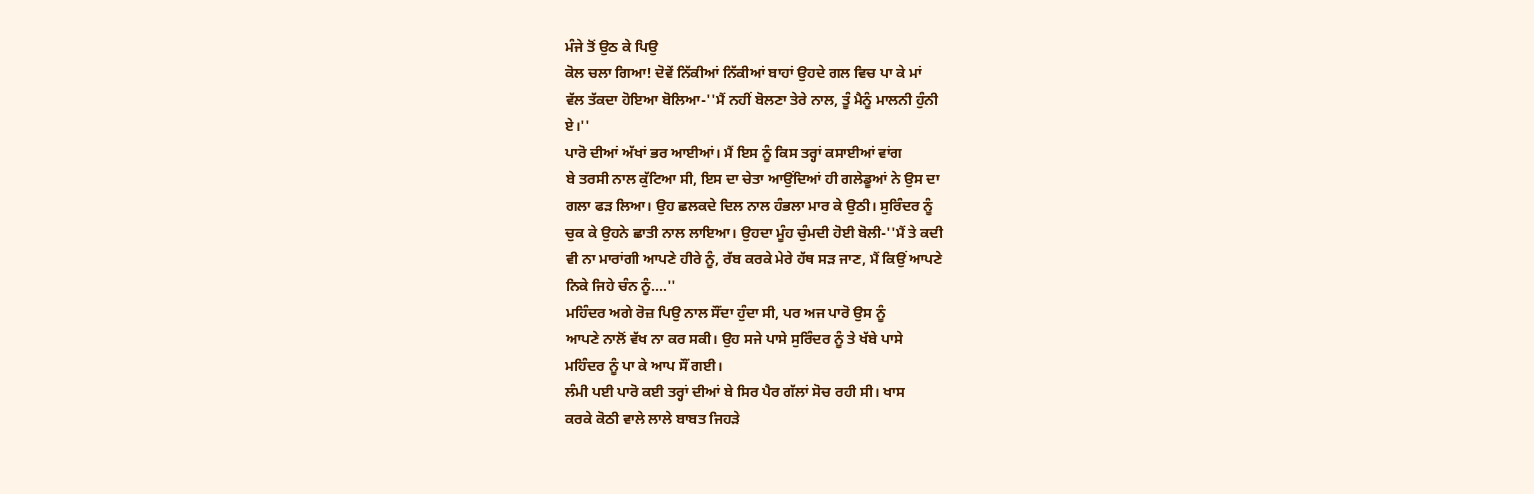ਮੰਜੇ ਤੋਂ ਉਠ ਕੇ ਪਿਉ
ਕੋਲ ਚਲਾ ਗਿਆ! ਦੋਵੇਂ ਨਿੱਕੀਆਂ ਨਿੱਕੀਆਂ ਬਾਹਾਂ ਉਹਦੇ ਗਲ ਵਿਚ ਪਾ ਕੇ ਮਾਂ
ਵੱਲ ਤੱਕਦਾ ਹੋਇਆ ਬੋਲਿਆ-''ਮੈਂ ਨਹੀਂ ਬੋਲਣਾ ਤੇਰੇ ਨਾਲ, ਤੂੰ ਮੈਨੂੰ ਮਾਲਨੀ ਹੁੰਨੀ
ਏ।''
ਪਾਰੋ ਦੀਆਂ ਅੱਖਾਂ ਭਰ ਆਈਆਂ। ਮੈਂ ਇਸ ਨੂੰ ਕਿਸ ਤਰ੍ਹਾਂ ਕਸਾਈਆਂ ਵਾਂਗ
ਬੇ ਤਰਸੀ ਨਾਲ ਕੁੱਟਿਆ ਸੀ, ਇਸ ਦਾ ਚੇਤਾ ਆਉਂਦਿਆਂ ਹੀ ਗਲੇਡੂਆਂ ਨੇ ਉਸ ਦਾ
ਗਲਾ ਫੜ ਲਿਆ। ਉਹ ਛਲਕਦੇ ਦਿਲ ਨਾਲ ਹੰਭਲਾ ਮਾਰ ਕੇ ਉਠੀ। ਸੁਰਿੰਦਰ ਨੂੰ
ਚੁਕ ਕੇ ਉਹਨੇ ਛਾਤੀ ਨਾਲ ਲਾਇਆ। ਉਹਦਾ ਮੂੰਹ ਚੁੰਮਦੀ ਹੋਈ ਬੋਲੀ-''ਮੈਂ ਤੇ ਕਦੀ
ਵੀ ਨਾ ਮਾਰਾਂਗੀ ਆਪਣੇ ਹੀਰੇ ਨੂੰ, ਰੱਬ ਕਰਕੇ ਮੇਰੇ ਹੱਥ ਸੜ ਜਾਣ, ਮੈਂ ਕਿਉਂ ਆਪਣੇ
ਨਿਕੇ ਜਿਹੇ ਚੰਨ ਨੂੰ....''
ਮਹਿੰਦਰ ਅਗੇ ਰੋਜ਼ ਪਿਉ ਨਾਲ ਸੌਂਦਾ ਹੁੰਦਾ ਸੀ, ਪਰ ਅਜ ਪਾਰੋ ਉਸ ਨੂੰ
ਆਪਣੇ ਨਾਲੋਂ ਵੱਖ ਨਾ ਕਰ ਸਕੀ। ਉਹ ਸਜੇ ਪਾਸੇ ਸੁਰਿੰਦਰ ਨੂੰ ਤੇ ਖੱਬੇ ਪਾਸੇ
ਮਹਿੰਦਰ ਨੂੰ ਪਾ ਕੇ ਆਪ ਸੌਂ ਗਈ।
ਲੰਮੀ ਪਈ ਪਾਰੋ ਕਈ ਤਰ੍ਹਾਂ ਦੀਆਂ ਬੇ ਸਿਰ ਪੈਰ ਗੱਲਾਂ ਸੋਚ ਰਹੀ ਸੀ। ਖਾਸ
ਕਰਕੇ ਕੋਠੀ ਵਾਲੇ ਲਾਲੇ ਬਾਬਤ ਜਿਹੜੇ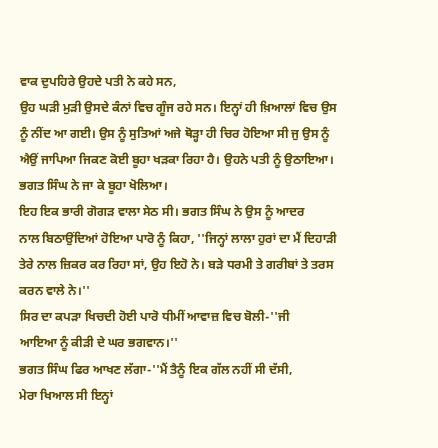ਵਾਕ ਦੁਪਹਿਰੇ ਉਹਦੇ ਪਤੀ ਨੇ ਕਹੇ ਸਨ,
ਉਹ ਘੜੀ ਮੁੜੀ ਉਸਦੇ ਕੰਨਾਂ ਵਿਚ ਗੂੰਜ ਰਹੇ ਸਨ। ਇਨ੍ਹਾਂ ਹੀ ਖ਼ਿਆਲਾਂ ਵਿਚ ਉਸ
ਨੂੰ ਨੀਂਦ ਆ ਗਈ। ਉਸ ਨੂੰ ਸੁਤਿਆਂ ਅਜੇ ਥੋੜ੍ਹਾ ਹੀ ਚਿਰ ਹੋਇਆ ਸੀ ਜੁ ਉਸ ਨੂੰ
ਐਉਂ ਜਾਪਿਆ ਜਿਕਣ ਕੋਈ ਬੂਹਾ ਖੜਕਾ ਰਿਹਾ ਹੈ। ਉਹਨੇ ਪਤੀ ਨੂੰ ਉਠਾਇਆ।
ਭਗਤ ਸਿੰਘ ਨੇ ਜਾ ਕੇ ਬੂਹਾ ਖੋਲਿਆ।
ਇਹ ਇਕ ਭਾਰੀ ਗੋਗੜ ਵਾਲਾ ਸੇਠ ਸੀ। ਭਗਤ ਸਿੰਘ ਨੇ ਉਸ ਨੂੰ ਆਦਰ
ਨਾਲ ਬਿਠਾਉਂਦਿਆਂ ਹੋਇਆ ਪਾਰੋ ਨੂੰ ਕਿਹਾ, ''ਜਿਨ੍ਹਾਂ ਲਾਲਾ ਹੁਰਾਂ ਦਾ ਮੈਂ ਦਿਹਾੜੀ
ਤੇਰੇ ਨਾਲ ਜ਼ਿਕਰ ਕਰ ਰਿਹਾ ਸਾਂ, ਉਹ ਇਹੋ ਨੇ। ਬੜੇ ਧਰਮੀ ਤੇ ਗਰੀਬਾਂ ਤੇ ਤਰਸ
ਕਰਨ ਵਾਲੇ ਨੇ।''
ਸਿਰ ਦਾ ਕਪੜਾ ਖਿਚਦੀ ਹੋਈ ਪਾਰੋ ਧੀਮੀਂ ਆਵਾਜ਼ ਵਿਚ ਬੋਲੀ-''ਜੀ
ਆਇਆ ਨੂੰ ਕੀੜੀ ਦੇ ਘਰ ਭਗਵਾਨ।''
ਭਗਤ ਸਿੰਘ ਫਿਰ ਆਖਣ ਲੱਗਾ-''ਮੈਂ ਤੈਨੂੰ ਇਕ ਗੱਲ ਨਹੀਂ ਸੀ ਦੱਸੀ,
ਮੇਰਾ ਖਿਆਲ ਸੀ ਇਨ੍ਹਾਂ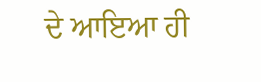ਦੇ ਆਇਆ ਹੀ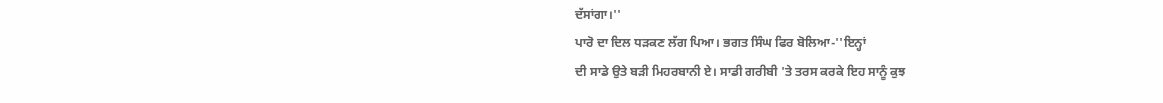ਦੱਸਾਂਗਾ।''
ਪਾਰੋ ਦਾ ਦਿਲ ਧੜਕਣ ਲੱਗ ਪਿਆ। ਭਗਤ ਸਿੰਘ ਫਿਰ ਬੋਲਿਆ-''ਇਨ੍ਹਾਂ
ਦੀ ਸਾਡੇ ਉਤੇ ਬੜੀ ਮਿਹਰਬਾਨੀ ਏ। ਸਾਡੀ ਗਰੀਬੀ 'ਤੇ ਤਰਸ ਕਰਕੇ ਇਹ ਸਾਨੂੰ ਕੁਝ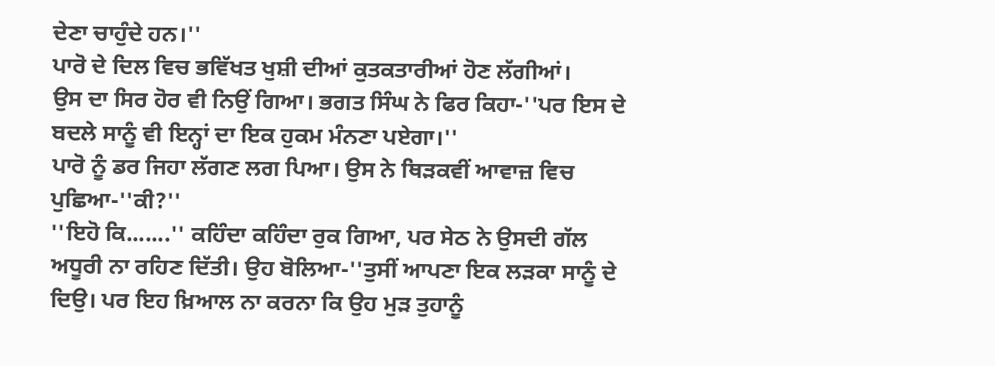ਦੇਣਾ ਚਾਹੁੰਦੇ ਹਨ।''
ਪਾਰੋ ਦੇ ਦਿਲ ਵਿਚ ਭਵਿੱਖਤ ਖੁਸ਼ੀ ਦੀਆਂ ਕੁਤਕਤਾਰੀਆਂ ਹੋਣ ਲੱਗੀਆਂ।
ਉਸ ਦਾ ਸਿਰ ਹੋਰ ਵੀ ਨਿਉਂ ਗਿਆ। ਭਗਤ ਸਿੰਘ ਨੇ ਫਿਰ ਕਿਹਾ-''ਪਰ ਇਸ ਦੇ
ਬਦਲੇ ਸਾਨੂੰ ਵੀ ਇਨ੍ਹਾਂ ਦਾ ਇਕ ਹੁਕਮ ਮੰਨਣਾ ਪਏਗਾ।''
ਪਾਰੋ ਨੂੰ ਡਰ ਜਿਹਾ ਲੱਗਣ ਲਗ ਪਿਆ। ਉਸ ਨੇ ਥਿੜਕਵੀਂ ਆਵਾਜ਼ ਵਿਚ
ਪੁਛਿਆ-''ਕੀ?''
''ਇਹੋ ਕਿ.......'' ਕਹਿੰਦਾ ਕਹਿੰਦਾ ਰੁਕ ਗਿਆ, ਪਰ ਸੇਠ ਨੇ ਉਸਦੀ ਗੱਲ
ਅਧੂਰੀ ਨਾ ਰਹਿਣ ਦਿੱਤੀ। ਉਹ ਬੋਲਿਆ-''ਤੁਸੀਂ ਆਪਣਾ ਇਕ ਲੜਕਾ ਸਾਨੂੰ ਦੇ
ਦਿਉ। ਪਰ ਇਹ ਖ਼ਿਆਲ ਨਾ ਕਰਨਾ ਕਿ ਉਹ ਮੁੜ ਤੁਹਾਨੂੰ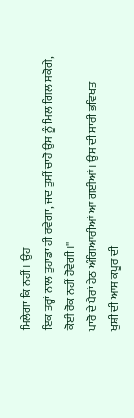ਮਿਲੇਗਾ ਕਿ ਨਹੀਂ। ਉਹ
ਇਕ ਤਰ੍ਹਾਂ ਨਾਲ ਤੁਹਾਡਾ ਹੀ ਰਵੇਗਾ, ਜਦ ਤੁਸੀਂ ਚਾਹੋ ਉਸ ਨੂੰ ਮਿਲ ਗਿਲ ਸਕੋਗੇ,
ਕੋਈ ਰੋਕ ਨਹੀਂ ਹੋਵੇਗੀ।''
ਪਾਰੋ ਦੇ ਪੈਰਾਂ ਹੇਠ ਅੰਗਿਆਰੀਆਂ ਆ ਗਈਆਂ। ਉਸ ਦੀ ਸਾਰੀ ਭਵਿਖਤ
ਖੁਸ਼ੀ ਦੀ ਆਸ ਕਪੂਰ ਦੀ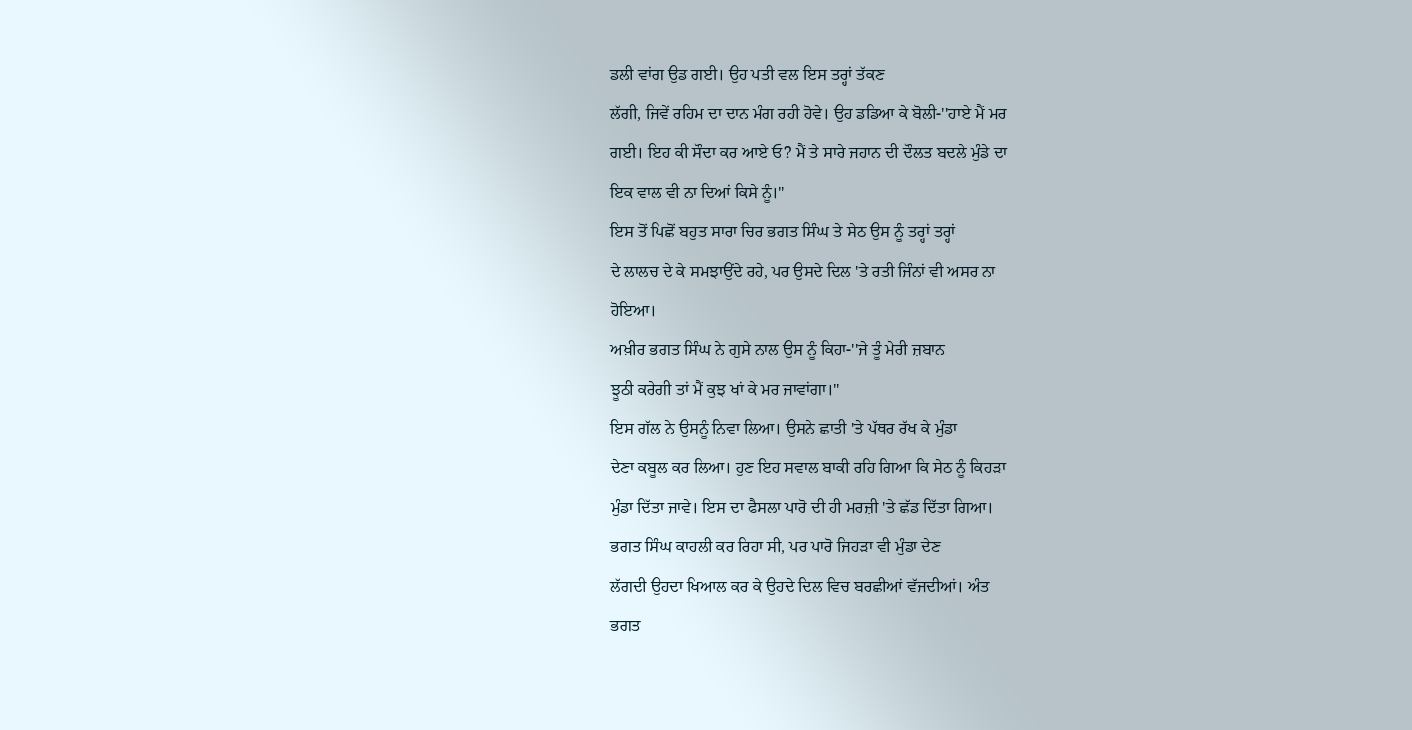ਡਲੀ ਵਾਂਗ ਉਡ ਗਈ। ਉਹ ਪਤੀ ਵਲ ਇਸ ਤਰ੍ਹਾਂ ਤੱਕਣ
ਲੱਗੀ, ਜਿਵੇਂ ਰਹਿਮ ਦਾ ਦਾਨ ਮੰਗ ਰਹੀ ਹੋਵੇ। ਉਹ ਡਡਿਆ ਕੇ ਬੋਲੀ-''ਹਾਏ ਮੈਂ ਮਰ
ਗਈ। ਇਹ ਕੀ ਸੌਦਾ ਕਰ ਆਏ ਓ? ਮੈਂ ਤੇ ਸਾਰੇ ਜਹਾਨ ਦੀ ਦੌਲਤ ਬਦਲੇ ਮੁੰਡੇ ਦਾ
ਇਕ ਵਾਲ ਵੀ ਨਾ ਦਿਆਂ ਕਿਸੇ ਨੂੰ।''
ਇਸ ਤੋਂ ਪਿਛੋਂ ਬਹੁਤ ਸਾਰਾ ਚਿਰ ਭਗਤ ਸਿੰਘ ਤੇ ਸੇਠ ਉਸ ਨੂੰ ਤਰ੍ਹਾਂ ਤਰ੍ਹਾਂ
ਦੇ ਲਾਲਚ ਦੇ ਕੇ ਸਮਝਾਉਂਦੇ ਰਹੇ, ਪਰ ਉਸਦੇ ਦਿਲ 'ਤੇ ਰਤੀ ਜਿੰਨਾਂ ਵੀ ਅਸਰ ਨਾ
ਹੋਇਆ।
ਅਖ਼ੀਰ ਭਗਤ ਸਿੰਘ ਨੇ ਗੁਸੇ ਨਾਲ ਉਸ ਨੂੰ ਕਿਹਾ-''ਜੇ ਤੂੰ ਮੇਰੀ ਜ਼ਬਾਨ
ਝੂਠੀ ਕਰੇਗੀ ਤਾਂ ਮੈਂ ਕੁਝ ਖਾਂ ਕੇ ਮਰ ਜਾਵਾਂਗਾ।''
ਇਸ ਗੱਲ ਨੇ ਉਸਨੂੰ ਨਿਵਾ ਲਿਆ। ਉਸਨੇ ਛਾਤੀ 'ਤੇ ਪੱਥਰ ਰੱਖ ਕੇ ਮੁੰਡਾ
ਦੇਣਾ ਕਬੂਲ ਕਰ ਲਿਆ। ਹੁਣ ਇਹ ਸਵਾਲ ਬਾਕੀ ਰਹਿ ਗਿਆ ਕਿ ਸੇਠ ਨੂੰ ਕਿਹੜਾ
ਮੁੰਡਾ ਦਿੱਤਾ ਜਾਵੇ। ਇਸ ਦਾ ਫੈਸਲਾ ਪਾਰੋ ਦੀ ਹੀ ਮਰਜ਼ੀ 'ਤੇ ਛੱਡ ਦਿੱਤਾ ਗਿਆ।
ਭਗਤ ਸਿੰਘ ਕਾਹਲੀ ਕਰ ਰਿਹਾ ਸੀ, ਪਰ ਪਾਰੋ ਜਿਹੜਾ ਵੀ ਮੁੰਡਾ ਦੇਣ
ਲੱਗਦੀ ਉਹਦਾ ਖਿਆਲ ਕਰ ਕੇ ਉਹਦੇ ਦਿਲ ਵਿਚ ਬਰਛੀਆਂ ਵੱਜਦੀਆਂ। ਅੰਤ
ਭਗਤ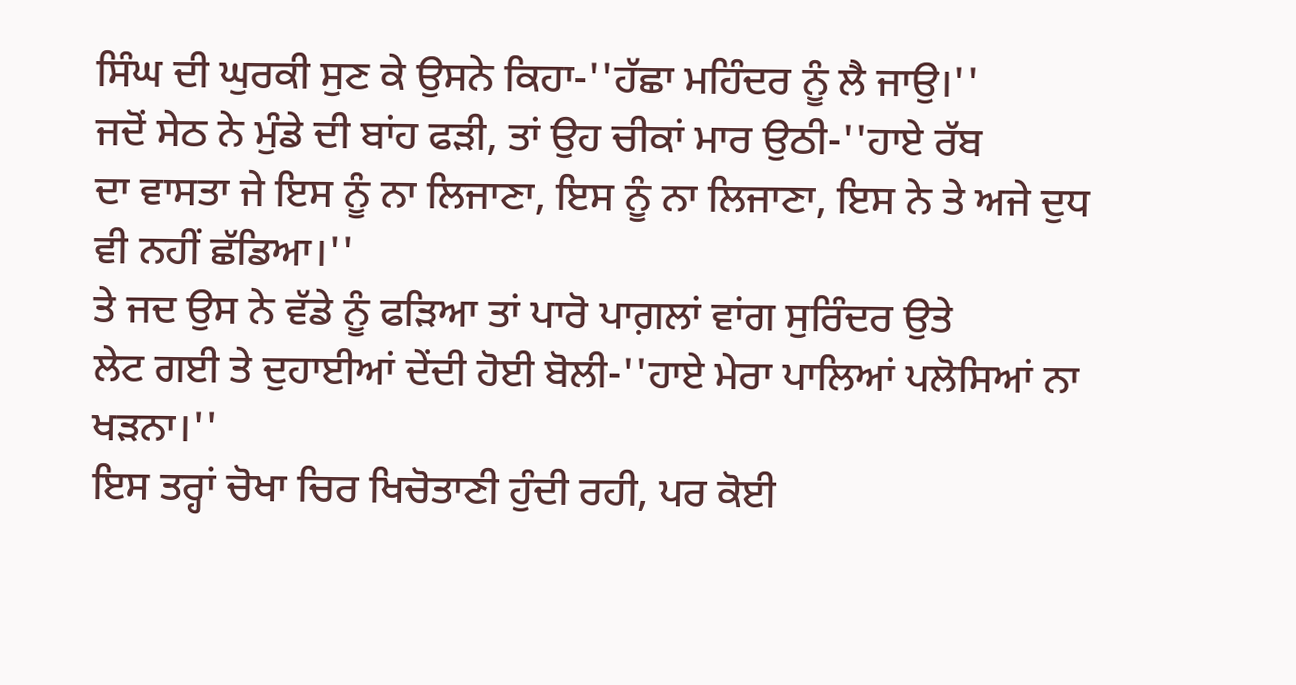ਸਿੰਘ ਦੀ ਘੁਰਕੀ ਸੁਣ ਕੇ ਉਸਨੇ ਕਿਹਾ-''ਹੱਛਾ ਮਹਿੰਦਰ ਨੂੰ ਲੈ ਜਾਉ।''
ਜਦੋਂ ਸੇਠ ਨੇ ਮੁੰਡੇ ਦੀ ਬਾਂਹ ਫੜੀ, ਤਾਂ ਉਹ ਚੀਕਾਂ ਮਾਰ ਉਠੀ-''ਹਾਏ ਰੱਬ
ਦਾ ਵਾਸਤਾ ਜੇ ਇਸ ਨੂੰ ਨਾ ਲਿਜਾਣਾ, ਇਸ ਨੂੰ ਨਾ ਲਿਜਾਣਾ, ਇਸ ਨੇ ਤੇ ਅਜੇ ਦੁਧ
ਵੀ ਨਹੀਂ ਛੱਡਿਆ।''
ਤੇ ਜਦ ਉਸ ਨੇ ਵੱਡੇ ਨੂੰ ਫੜਿਆ ਤਾਂ ਪਾਰੋ ਪਾਗ਼ਲਾਂ ਵਾਂਗ ਸੁਰਿੰਦਰ ਉਤੇ
ਲੇਟ ਗਈ ਤੇ ਦੁਹਾਈਆਂ ਦੇਂਦੀ ਹੋਈ ਬੋਲੀ-''ਹਾਏ ਮੇਰਾ ਪਾਲਿਆਂ ਪਲੋਸਿਆਂ ਨਾ
ਖੜਨਾ।''
ਇਸ ਤਰ੍ਹਾਂ ਚੋਖਾ ਚਿਰ ਖਿਚੋਤਾਣੀ ਹੁੰਦੀ ਰਹੀ, ਪਰ ਕੋਈ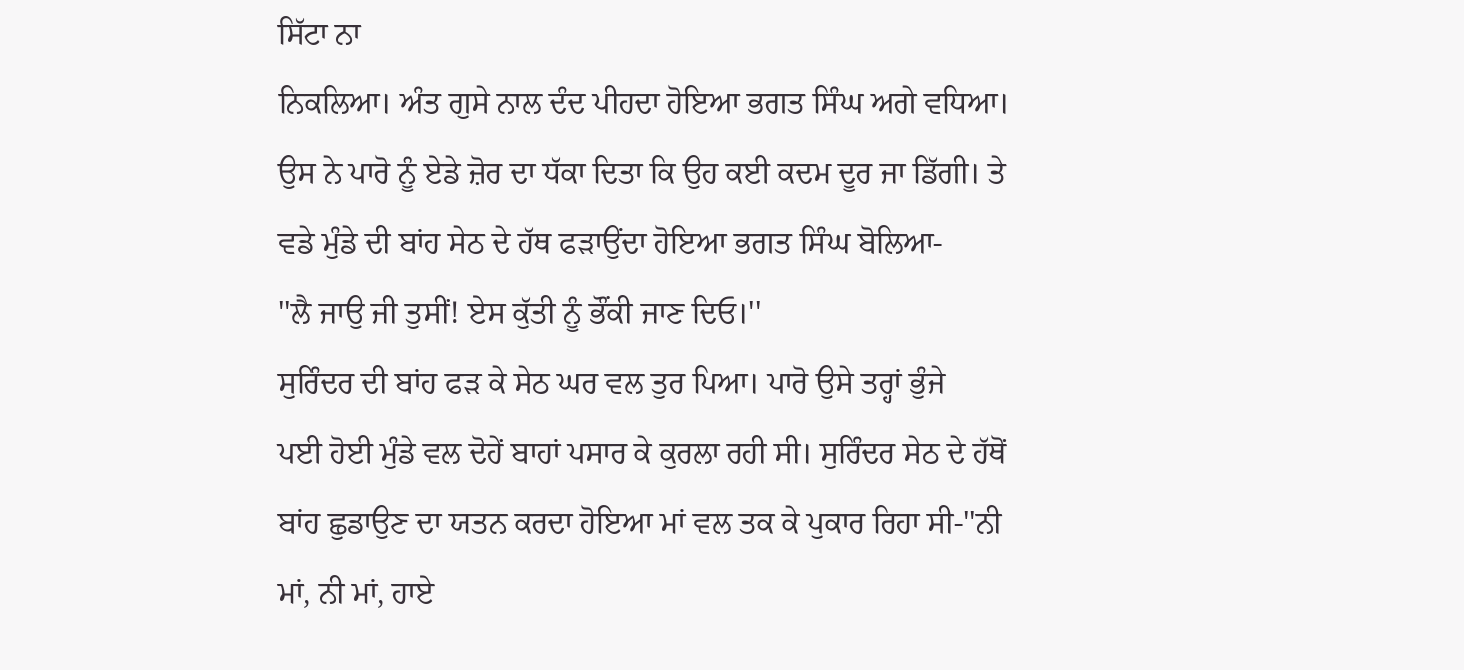ਸਿੱਟਾ ਨਾ
ਨਿਕਲਿਆ। ਅੰਤ ਗੁਸੇ ਨਾਲ ਦੰਦ ਪੀਹਦਾ ਹੋਇਆ ਭਗਤ ਸਿੰਘ ਅਗੇ ਵਧਿਆ।
ਉਸ ਨੇ ਪਾਰੋ ਨੂੰ ਏਡੇ ਜ਼ੋਰ ਦਾ ਧੱਕਾ ਦਿਤਾ ਕਿ ਉਹ ਕਈ ਕਦਮ ਦੂਰ ਜਾ ਡਿੱਗੀ। ਤੇ
ਵਡੇ ਮੁੰਡੇ ਦੀ ਬਾਂਹ ਸੇਠ ਦੇ ਹੱਥ ਫੜਾਉਂਦਾ ਹੋਇਆ ਭਗਤ ਸਿੰਘ ਬੋਲਿਆ-
''ਲੈ ਜਾਉ ਜੀ ਤੁਸੀਂ! ਏਸ ਕੁੱਤੀ ਨੂੰ ਭੌਂਕੀ ਜਾਣ ਦਿਓ।''
ਸੁਰਿੰਦਰ ਦੀ ਬਾਂਹ ਫੜ ਕੇ ਸੇਠ ਘਰ ਵਲ ਤੁਰ ਪਿਆ। ਪਾਰੋ ਉਸੇ ਤਰ੍ਹਾਂ ਭੁੰਜੇ
ਪਈ ਹੋਈ ਮੁੰਡੇ ਵਲ ਦੋਹੇਂ ਬਾਹਾਂ ਪਸਾਰ ਕੇ ਕੁਰਲਾ ਰਹੀ ਸੀ। ਸੁਰਿੰਦਰ ਸੇਠ ਦੇ ਹੱਥੋਂ
ਬਾਂਹ ਛੁਡਾਉਣ ਦਾ ਯਤਨ ਕਰਦਾ ਹੋਇਆ ਮਾਂ ਵਲ ਤਕ ਕੇ ਪੁਕਾਰ ਰਿਹਾ ਸੀ-''ਨੀ
ਮਾਂ, ਨੀ ਮਾਂ, ਹਾਏ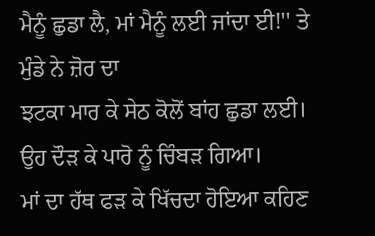ਮੈਨੂੰ ਛੁਡਾ ਲੈ, ਮਾਂ ਮੈਨੂੰ ਲਈ ਜਾਂਦਾ ਈ!'' ਤੇ ਮੁੰਡੇ ਨੇ ਜ਼ੋਰ ਦਾ
ਝਟਕਾ ਮਾਰ ਕੇ ਸੇਠ ਕੋਲੋਂ ਬਾਂਹ ਛੁਡਾ ਲਈ। ਉਹ ਦੌੜ ਕੇ ਪਾਰੋ ਨੂੰ ਚਿੰਬੜ ਗਿਆ।
ਮਾਂ ਦਾ ਹੱਥ ਫੜ ਕੇ ਖਿੱਚਦਾ ਹੋਇਆ ਕਹਿਣ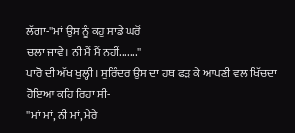ਲੱਗਾ-''ਮਾਂ ਉਸ ਨੂੰ ਕਹੁ ਸਾਡੇ ਘਰੋਂ
ਚਲਾ ਜਾਵੇ। ਨੀ ਮੈਂ ਮੈਂ ਨਹੀਂ.......''
ਪਾਰੋ ਦੀ ਅੱਖ ਖੁਲ੍ਹੀ। ਸੁਰਿੰਦਰ ਉਸ ਦਾ ਹਥ ਫੜ ਕੇ ਆਪਣੀ ਵਲ ਖਿੱਚਦਾ
ਹੋਇਆ ਕਹਿ ਰਿਹਾ ਸੀ-
''ਮਾਂ ਮਾਂ, ਨੀ ਮਾਂ, ਮੇਰੇ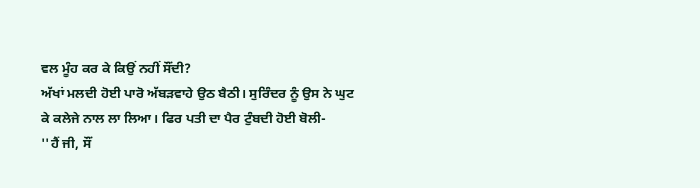ਵਲ ਮੂੰਹ ਕਰ ਕੇ ਕਿਉਂ ਨਹੀਂ ਸੌਂਦੀ?
ਅੱਖਾਂ ਮਲਦੀ ਹੋਈ ਪਾਰੋ ਅੱਬੜਵਾਹੇ ਉਠ ਬੈਠੀ। ਸੁਰਿੰਦਰ ਨੂੰ ਉਸ ਨੇ ਘੁਟ
ਕੇ ਕਲੇਜੇ ਨਾਲ ਲਾ ਲਿਆ। ਫਿਰ ਪਤੀ ਦਾ ਪੈਰ ਟੁੰਬਦੀ ਹੋਈ ਬੋਲੀ-
''ਹੈਂ ਜੀ, ਸੌਂ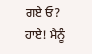ਗਏ ਓ? ਹਾਏ! ਮੈਨੂੰ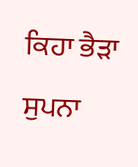ਕਿਹਾ ਭੈੜਾ ਸੁਪਨਾ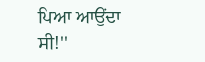ਪਿਆ ਆਉਂਦਾ
ਸੀ!''